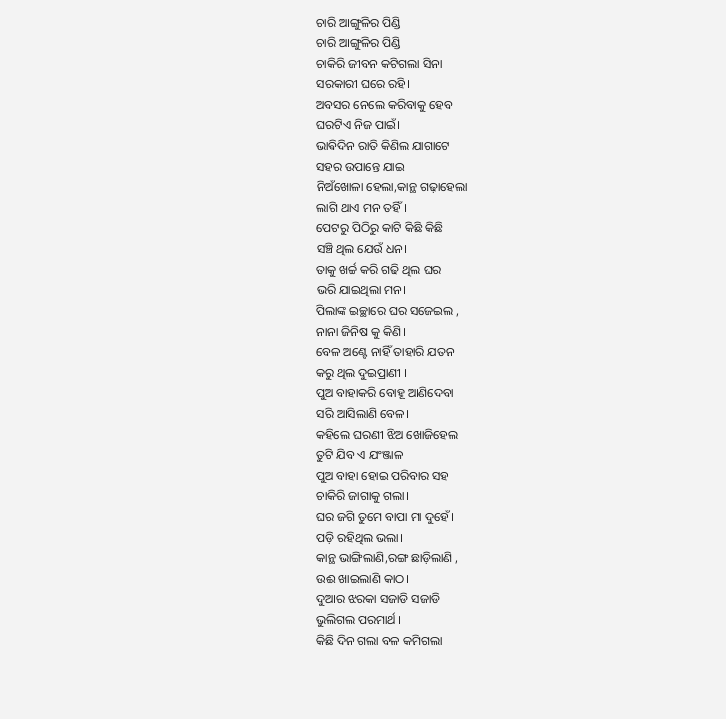ଚାରି ଆଙ୍ଗୁଳିର ପିଣ୍ଡି
ଚାରି ଆଙ୍ଗୁଳିର ପିଣ୍ଡି
ଚାକିରି ଜୀବନ କଟିଗଲା ସିନା
ସରକାରୀ ଘରେ ରହି।
ଅବସର ନେଲେ କରିବାକୁ ହେବ
ଘରଟିଏ ନିଜ ପାଇଁ।
ଭାଵିଦିନ ରାତି କିଣିଲ ଯାଗାଟେ
ସହର ଉପାନ୍ତେ ଯାଇ
ନିଅଁଖୋଳା ହେଲା,କାନ୍ଥ ଗଢ଼ାହେଲା
ଲାଗି ଥାଏ ମନ ତହିଁ।
ପେଟରୁ ପିଠିରୁ କାଟି କିଛି କିଛି
ସଞ୍ଚି ଥିଲ ଯେଉଁ ଧନ।
ତାକୁ ଖର୍ଚ୍ଚ କରି ଗଢି ଥିଲ ଘର
ଭରି ଯାଇଥିଲା ମନ।
ପିଲାଙ୍କ ଇଚ୍ଛାରେ ଘର ସଜେଇଲ ,
ନାନା ଜିନିଷ କୁ କିଣି।
ବେଳ ଅଣ୍ଟେ ନାହିଁ ତାହାରି ଯତନ
କରୁ ଥିଲ ଦୁଇପ୍ରାଣୀ ।
ପୁଅ ବାହାକରି ବୋହୂ ଆଣିଦେବା
ସରି ଆସିଲାଣି ବେଳ।
କହିଲେ ଘରଣୀ ଝିଅ ଖୋଜିହେଲ
ତୁଟି ଯିବ ଏ ଯଂଞ୍ଜାଳ
ପୁଅ ବାହା ହୋଇ ପରିବାର ସହ
ଚାକିରି ଜାଗାକୁ ଗଲା।
ଘର ଜଗି ତୁମେ ବାପା ମା ଦୁହେଁ।
ପଡ଼ି ରହିଥିଲ ଭଲା।
କାନ୍ଥ ଭାଙ୍ଗିଲାଣି,ରଙ୍ଗ ଛାଡ଼ିଲାଣି ,
ଉଈ ଖାଇଲାଣି କାଠ।
ଦୁଆର ଝରକା ସଜାଡି ସଜାଡି
ଭୁଲିଗଲ ପରମାର୍ଥ ।
କିଛି ଦିନ ଗଲା ବଳ କମିଗଲା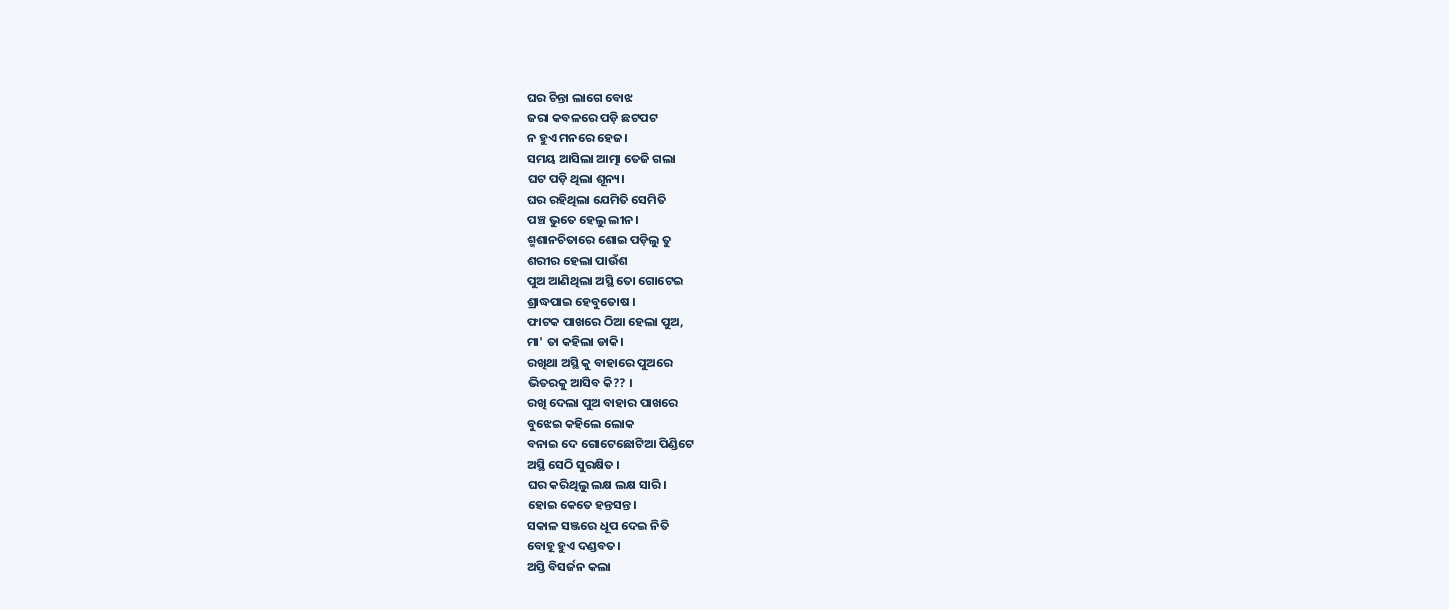ଘର ଚିନ୍ତା ଲାଗେ ବୋଝ
ଜରା କବଳରେ ପଡ଼ି ଛଟପଟ
ନ ହୁଏ ମନରେ ହେଜ।
ସମୟ ଆସିଲା ଆତ୍ମା ତେଜି ଗଲା
ଘଟ ପଡ଼ି ଥିଲା ଶୂନ୍ୟ।
ଘର ରହିଥିଲା ଯେମିତି ସେମିତି
ପଞ୍ଚ ଭୁତେ ହେଲୁ ଲୀନ।
ଶ୍ମଶାନଚିତାରେ ଶୋଇ ପଡ଼ିଲୁ ତୁ
ଶରୀର ହେଲା ପାଉଁଶ
ପୁଅ ଆଣିଥିଲା ଅସ୍ଥି ତୋ ଗୋଟେଇ
ଶ୍ରାଦ୍ଧପାଇ ହେବୁତୋଷ ।
ଫାଟକ ପାଖରେ ଠିଆ ହେଲା ପୁଅ,
ମା' ତା କହିଲା ଡାକି।
ରଖିଥା ଅସ୍ଥି କୁ ବାହାରେ ପୁଅରେ
ଭିତରକୁ ଆସିବ କି?? ।
ରଖି ଦେଲା ପୁଅ ବାହାର ପାଖରେ
ବୁଝେଇ କହିଲେ ଲୋକ
ବନାଇ ଦେ ଗୋଟେଛୋଟିଆ ପିଣ୍ଡିଟେ
ଅସ୍ଥି ସେଠି ସୁରକ୍ଷିତ ।
ଘର କରିଥିଲୁ ଲକ୍ଷ ଲକ୍ଷ ସାରି।
ହୋଇ କେତେ ହନ୍ତସନ୍ତ।
ସକାଳ ସଞ୍ଜରେ ଧୂପ ଦେଇ ନିତି
ବୋହୂ ହୁଏ ଦଣ୍ଡବତ।
ଅସ୍ତି ବିସର୍ଜନ କଲା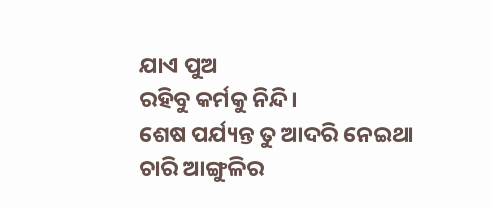ଯାଏ ପୁଅ
ରହିବୁ କର୍ମକୁ ନିନ୍ଦି।
ଶେଷ ପର୍ଯ୍ୟନ୍ତ ତୁ ଆଦରି ନେଇଥା
ଚାରି ଆଙ୍ଗୁଳିର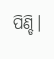ପିଣ୍ଡି।